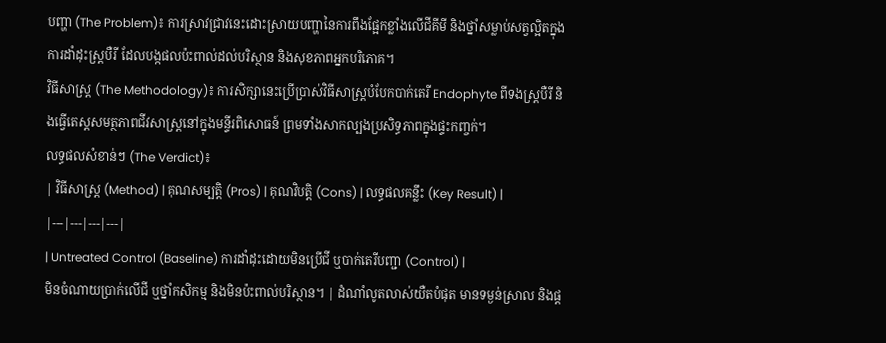បញ្ហា (The Problem)៖ ការស្រាវជ្រាវនេះដោះស្រាយបញ្ហានៃការពឹងផ្អែកខ្លាំងលើជីគីមី និងថ្នាំសម្លាប់សត្វល្អិតក្នុងការដាំដុះស្ត្របឺរី ដែលបង្កផលប៉ះពាល់ដល់បរិស្ថាន និងសុខភាពអ្នកបរិភោគ។
វិធីសាស្ត្រ (The Methodology)៖ ការសិក្សានេះប្រើប្រាស់វិធីសាស្ត្របំបែកបាក់តេរី Endophyte ពីទងស្ត្របឺរី និងធ្វើតេស្តសមត្ថភាពជីវសាស្ត្រនៅក្នុងមន្ទីរពិសោធន៍ ព្រមទាំងសាកល្បងប្រសិទ្ធភាពក្នុងផ្ទះកញ្ចក់។
លទ្ធផលសំខាន់ៗ (The Verdict)៖
| វិធីសាស្ត្រ (Method) | គុណសម្បត្តិ (Pros) | គុណវិបត្តិ (Cons) | លទ្ធផលគន្លឹះ (Key Result) |
|---|---|---|---|
| Untreated Control (Baseline) ការដាំដុះដោយមិនប្រើជី ឬបាក់តេរីបញ្ជា (Control) |
មិនចំណាយប្រាក់លើជី ឬថ្នាំកសិកម្ម និងមិនប៉ះពាល់បរិស្ថាន។ | ដំណាំលូតលាស់យឺតបំផុត មានទម្ងន់ស្រាល និងផ្ត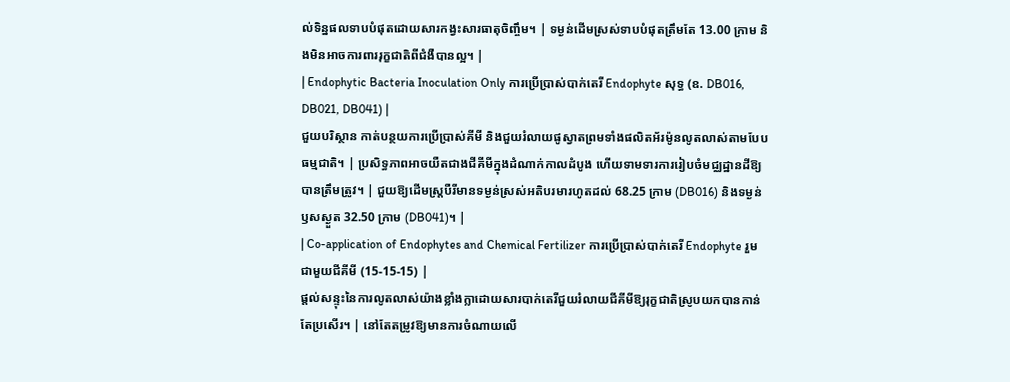ល់ទិន្នផលទាបបំផុតដោយសារកង្វះសារធាតុចិញ្ចឹម។ | ទម្ងន់ដើមស្រស់ទាបបំផុតត្រឹមតែ 13.00 ក្រាម និងមិនអាចការពាររុក្ខជាតិពីជំងឺបានល្អ។ |
| Endophytic Bacteria Inoculation Only ការប្រើប្រាស់បាក់តេរី Endophyte សុទ្ធ (ឧ. DB016, DB021, DB041) |
ជួយបរិស្ថាន កាត់បន្ថយការប្រើប្រាស់គីមី និងជួយរំលាយផូស្វាតព្រមទាំងផលិតអ័រម៉ូនលូតលាស់តាមបែបធម្មជាតិ។ | ប្រសិទ្ធភាពអាចយឺតជាងជីគីមីក្នុងដំណាក់កាលដំបូង ហើយទាមទារការរៀបចំមជ្ឈដ្ឋានដីឱ្យបានត្រឹមត្រូវ។ | ជួយឱ្យដើមស្ត្របឺរីមានទម្ងន់ស្រស់អតិបរមារហូតដល់ 68.25 ក្រាម (DB016) និងទម្ងន់ឫសស្ងួត 32.50 ក្រាម (DB041)។ |
| Co-application of Endophytes and Chemical Fertilizer ការប្រើប្រាស់បាក់តេរី Endophyte រួមជាមួយជីគីមី (15-15-15) |
ផ្តល់សន្ទុះនៃការលូតលាស់យ៉ាងខ្លាំងក្លាដោយសារបាក់តេរីជួយរំលាយជីគីមីឱ្យរុក្ខជាតិស្រូបយកបានកាន់តែប្រសើរ។ | នៅតែតម្រូវឱ្យមានការចំណាយលើ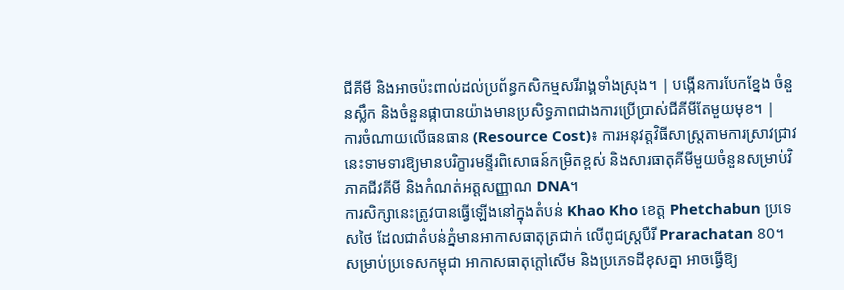ជីគីមី និងអាចប៉ះពាល់ដល់ប្រព័ន្ធកសិកម្មសរីរាង្គទាំងស្រុង។ | បង្កើនការបែកខ្នែង ចំនួនស្លឹក និងចំនួនផ្កាបានយ៉ាងមានប្រសិទ្ធភាពជាងការប្រើប្រាស់ជីគីមីតែមួយមុខ។ |
ការចំណាយលើធនធាន (Resource Cost)៖ ការអនុវត្តវិធីសាស្ត្រតាមការស្រាវជ្រាវនេះទាមទារឱ្យមានបរិក្ខារមន្ទីរពិសោធន៍កម្រិតខ្ពស់ និងសារធាតុគីមីមួយចំនួនសម្រាប់វិភាគជីវគីមី និងកំណត់អត្តសញ្ញាណ DNA។
ការសិក្សានេះត្រូវបានធ្វើឡើងនៅក្នុងតំបន់ Khao Kho ខេត្ត Phetchabun ប្រទេសថៃ ដែលជាតំបន់ភ្នំមានអាកាសធាតុត្រជាក់ លើពូជស្ត្របឺរី Prarachatan 80។ សម្រាប់ប្រទេសកម្ពុជា អាកាសធាតុក្តៅសើម និងប្រភេទដីខុសគ្នា អាចធ្វើឱ្យ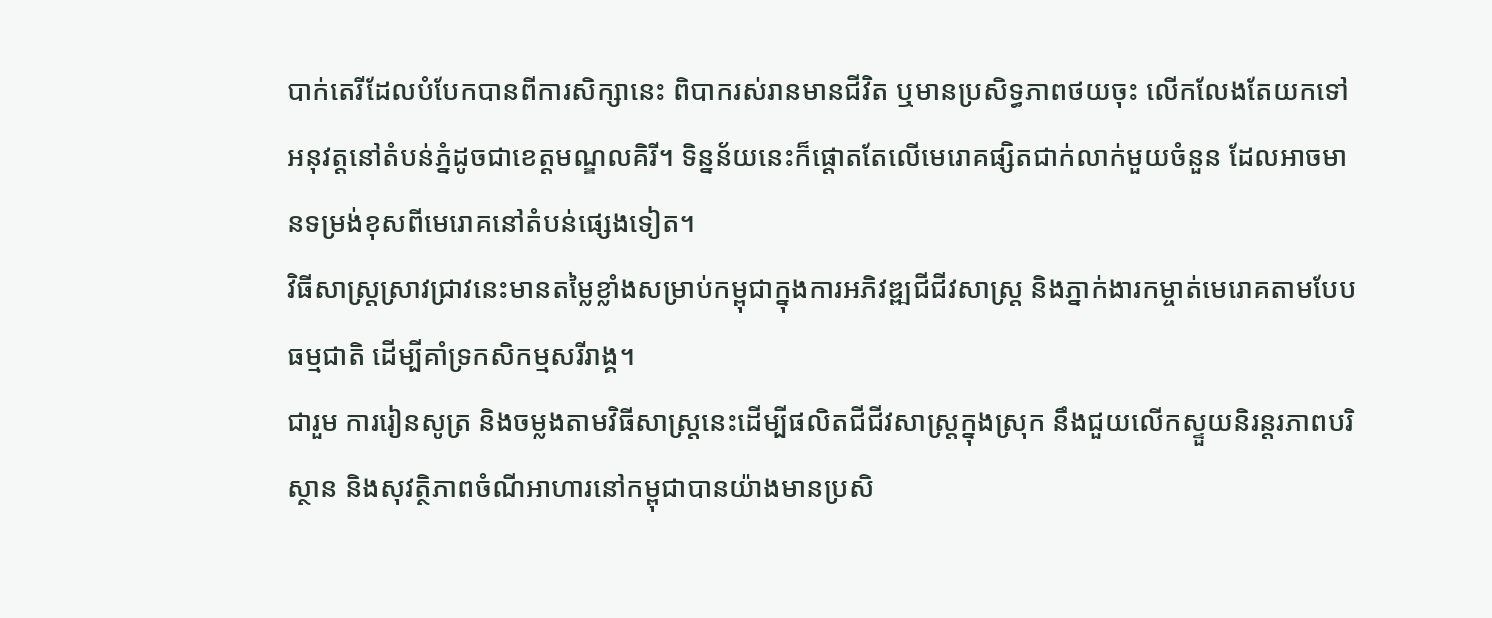បាក់តេរីដែលបំបែកបានពីការសិក្សានេះ ពិបាករស់រានមានជីវិត ឬមានប្រសិទ្ធភាពថយចុះ លើកលែងតែយកទៅអនុវត្តនៅតំបន់ភ្នំដូចជាខេត្តមណ្ឌលគិរី។ ទិន្នន័យនេះក៏ផ្តោតតែលើមេរោគផ្សិតជាក់លាក់មួយចំនួន ដែលអាចមានទម្រង់ខុសពីមេរោគនៅតំបន់ផ្សេងទៀត។
វិធីសាស្ត្រស្រាវជ្រាវនេះមានតម្លៃខ្លាំងសម្រាប់កម្ពុជាក្នុងការអភិវឌ្ឍជីជីវសាស្រ្ត និងភ្នាក់ងារកម្ចាត់មេរោគតាមបែបធម្មជាតិ ដើម្បីគាំទ្រកសិកម្មសរីរាង្គ។
ជារួម ការរៀនសូត្រ និងចម្លងតាមវិធីសាស្ត្រនេះដើម្បីផលិតជីជីវសាស្រ្តក្នុងស្រុក នឹងជួយលើកស្ទួយនិរន្តរភាពបរិស្ថាន និងសុវត្ថិភាពចំណីអាហារនៅកម្ពុជាបានយ៉ាងមានប្រសិ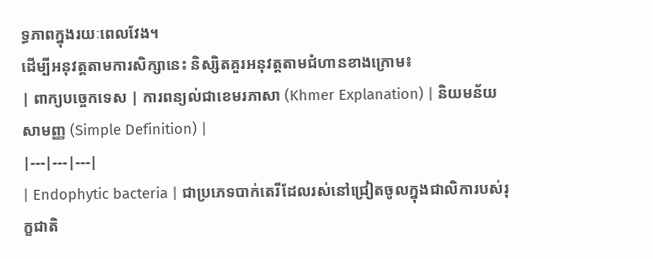ទ្ធភាពក្នុងរយៈពេលវែង។
ដើម្បីអនុវត្តតាមការសិក្សានេះ និស្សិតគួរអនុវត្តតាមជំហានខាងក្រោម៖
| ពាក្យបច្ចេកទេស | ការពន្យល់ជាខេមរភាសា (Khmer Explanation) | និយមន័យសាមញ្ញ (Simple Definition) |
|---|---|---|
| Endophytic bacteria | ជាប្រភេទបាក់តេរីដែលរស់នៅជ្រៀតចូលក្នុងជាលិការបស់រុក្ខជាតិ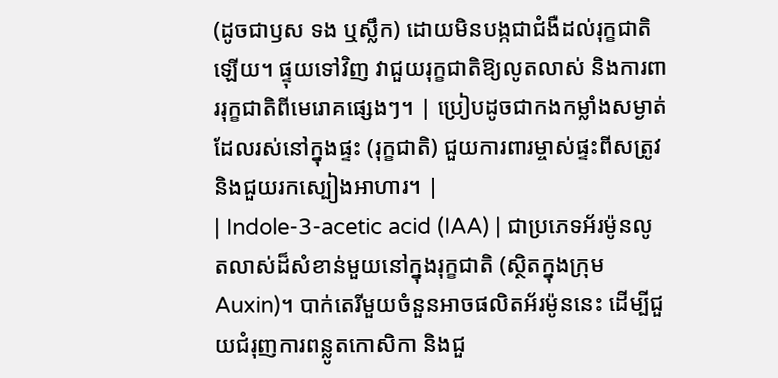(ដូចជាឫស ទង ឬស្លឹក) ដោយមិនបង្កជាជំងឺដល់រុក្ខជាតិឡើយ។ ផ្ទុយទៅវិញ វាជួយរុក្ខជាតិឱ្យលូតលាស់ និងការពាររុក្ខជាតិពីមេរោគផ្សេងៗ។ | ប្រៀបដូចជាកងកម្លាំងសម្ងាត់ដែលរស់នៅក្នុងផ្ទះ (រុក្ខជាតិ) ជួយការពារម្ចាស់ផ្ទះពីសត្រូវ និងជួយរកស្បៀងអាហារ។ |
| Indole-3-acetic acid (IAA) | ជាប្រភេទអ័រម៉ូនលូតលាស់ដ៏សំខាន់មួយនៅក្នុងរុក្ខជាតិ (ស្ថិតក្នុងក្រុម Auxin)។ បាក់តេរីមួយចំនួនអាចផលិតអ័រម៉ូននេះ ដើម្បីជួយជំរុញការពន្លូតកោសិកា និងជួ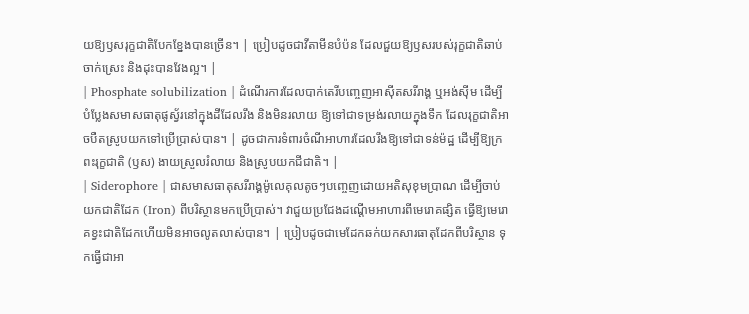យឱ្យឫសរុក្ខជាតិបែកខ្នែងបានច្រើន។ | ប្រៀបដូចជាវីតាមីនបំប៉ន ដែលជួយឱ្យឫសរបស់រុក្ខជាតិឆាប់ចាក់ស្រេះ និងដុះបានវែងល្អ។ |
| Phosphate solubilization | ដំណើរការដែលបាក់តេរីបញ្ចេញអាស៊ីតសរីរាង្គ ឬអង់ស៊ីម ដើម្បីបំប្លែងសមាសធាតុផូស្វ័រនៅក្នុងដីដែលរឹង និងមិនរលាយ ឱ្យទៅជាទម្រង់រលាយក្នុងទឹក ដែលរុក្ខជាតិអាចបឺតស្រូបយកទៅប្រើប្រាស់បាន។ | ដូចជាការទំពារចំណីអាហារដែលរឹងឱ្យទៅជាទន់ម៉ដ្ឋ ដើម្បីឱ្យក្រពះរុក្ខជាតិ (ឫស) ងាយស្រួលរំលាយ និងស្រូបយកជីជាតិ។ |
| Siderophore | ជាសមាសធាតុសរីរាង្គម៉ូលេគុលតូចៗបញ្ចេញដោយអតិសុខុមប្រាណ ដើម្បីចាប់យកជាតិដែក (Iron) ពីបរិស្ថានមកប្រើប្រាស់។ វាជួយប្រជែងដណ្ដើមអាហារពីមេរោគផ្សិត ធ្វើឱ្យមេរោគខ្វះជាតិដែកហើយមិនអាចលូតលាស់បាន។ | ប្រៀបដូចជាមេដែកឆក់យកសារធាតុដែកពីបរិស្ថាន ទុកធ្វើជាអា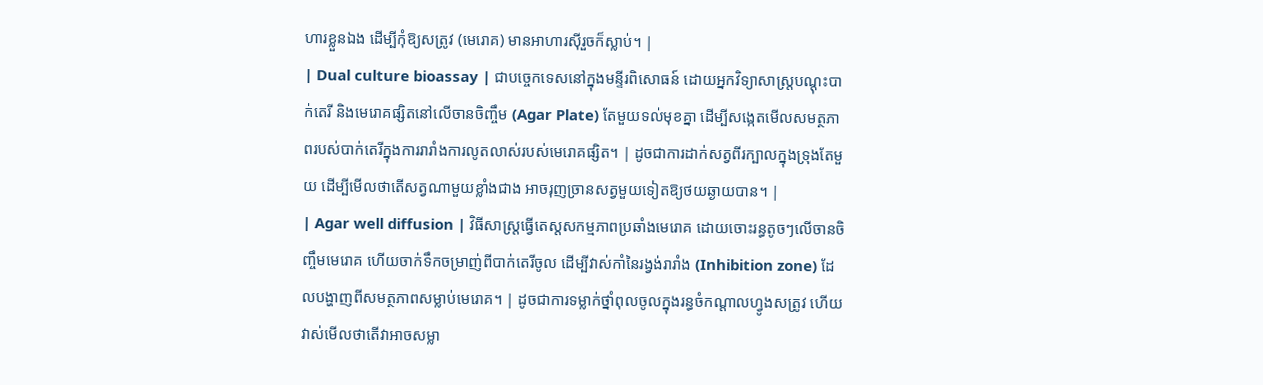ហារខ្លួនឯង ដើម្បីកុំឱ្យសត្រូវ (មេរោគ) មានអាហារស៊ីរួចក៏ស្លាប់។ |
| Dual culture bioassay | ជាបច្ចេកទេសនៅក្នុងមន្ទីរពិសោធន៍ ដោយអ្នកវិទ្យាសាស្ត្របណ្តុះបាក់តេរី និងមេរោគផ្សិតនៅលើចានចិញ្ចឹម (Agar Plate) តែមួយទល់មុខគ្នា ដើម្បីសង្កេតមើលសមត្ថភាពរបស់បាក់តេរីក្នុងការរារាំងការលូតលាស់របស់មេរោគផ្សិត។ | ដូចជាការដាក់សត្វពីរក្បាលក្នុងទ្រុងតែមួយ ដើម្បីមើលថាតើសត្វណាមួយខ្លាំងជាង អាចរុញច្រានសត្វមួយទៀតឱ្យថយឆ្ងាយបាន។ |
| Agar well diffusion | វិធីសាស្ត្រធ្វើតេស្តសកម្មភាពប្រឆាំងមេរោគ ដោយចោះរន្ធតូចៗលើចានចិញ្ចឹមមេរោគ ហើយចាក់ទឹកចម្រាញ់ពីបាក់តេរីចូល ដើម្បីវាស់កាំនៃរង្វង់រារាំង (Inhibition zone) ដែលបង្ហាញពីសមត្ថភាពសម្លាប់មេរោគ។ | ដូចជាការទម្លាក់ថ្នាំពុលចូលក្នុងរន្ធចំកណ្តាលហ្វូងសត្រូវ ហើយវាស់មើលថាតើវាអាចសម្លា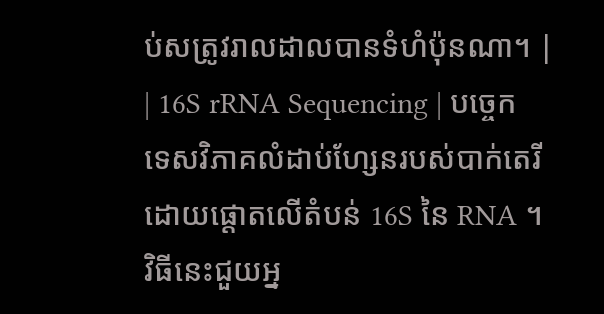ប់សត្រូវរាលដាលបានទំហំប៉ុនណា។ |
| 16S rRNA Sequencing | បច្ចេកទេសវិភាគលំដាប់ហ្សែនរបស់បាក់តេរី ដោយផ្តោតលើតំបន់ 16S នៃ RNA ។ វិធីនេះជួយអ្ន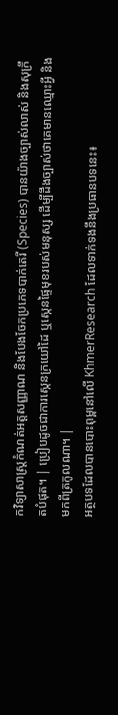កវិទ្យាសាស្ត្រកំណត់អត្តសញ្ញាណ និងបែងចែកប្រភេទបាក់តេរី (Species) បានយ៉ាងច្បាស់លាស់ និងសុក្រឹតបំផុត។ | ប្រៀបដូចជាការស្កេនក្រយៅដៃ ឬស្កេនផ្ទៃមុខរបស់មនុស្ស ដើម្បីដឹងច្បាស់ថាគេមានឈ្មោះអ្វី និងមកពីត្រកូលណា។ |
អត្ថបទដែលបានបោះពុម្ពនៅលើ KhmerResearch ដែលទាក់ទងនឹងប្រធានបទនេះ៖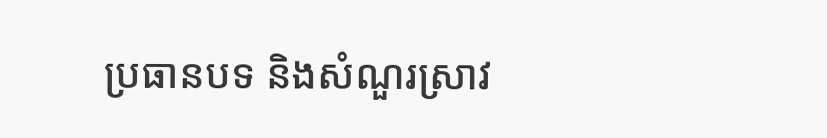ប្រធានបទ និងសំណួរស្រាវ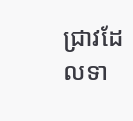ជ្រាវដែលទា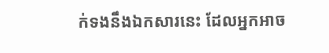ក់ទងនឹងឯកសារនេះ ដែលអ្នកអាច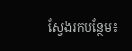ស្វែងរកបន្ថែម៖